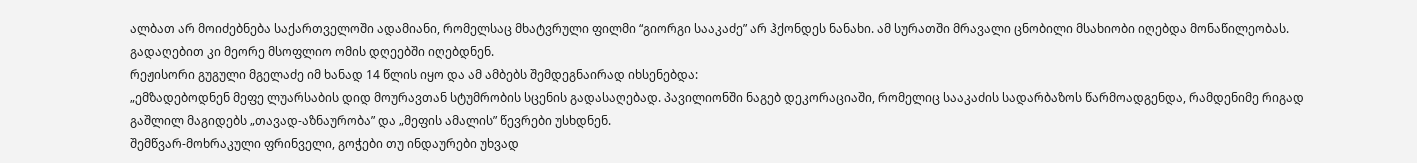ალბათ არ მოიძებნება საქართველოში ადამიანი, რომელსაც მხატვრული ფილმი “გიორგი სააკაძე” არ ჰქონდეს ნანახი. ამ სურათში მრავალი ცნობილი მსახიობი იღებდა მონაწილეობას. გადაღებით კი მეორე მსოფლიო ომის დღეებში იღებდნენ.
რეჟისორი გუგული მგელაძე იმ ხანად 14 წლის იყო და ამ ამბებს შემდეგნაირად იხსენებდა:
„ემზადებოდნენ მეფე ლუარსაბის დიდ მოურავთან სტუმრობის სცენის გადასაღებად. პავილიონში ნაგებ დეკორაციაში, რომელიც სააკაძის სადარბაზოს წარმოადგენდა, რამდენიმე რიგად გაშლილ მაგიდებს „თავად-აზნაურობა” და „მეფის ამალის” წევრები უსხდნენ.
შემწვარ-მოხრაკული ფრინველი, გოჭები თუ ინდაურები უხვად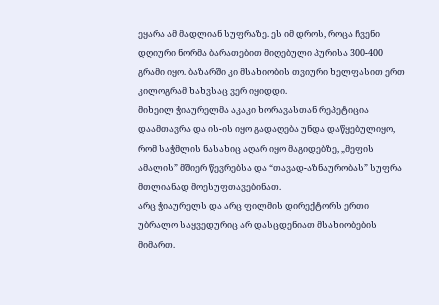ეყარა ამ მადლიან სუფრაზე. ეს იმ დროს, როცა ჩვენი დღიური ნორმა ბარათებით მიღებული პურისა 300-400 გრამი იყო. ბაზარში კი მსახიობის თვიური ხელფასით ერთ კილოგრამ ხახვსაც ვერ იყიდდი.
მიხეილ ჭიაურელმა აკაკი ხორავასთან რეპეტიცია დაამთავრა და ის-ის იყო გადაღება უნდა დაწყებულიყო, რომ საჭმლის ნასახიც აღარ იყო მაგიდებზე, „მეფის ამალის” მშიერ წევრებსა და “თავად-აზნაურობას” სუფრა მთლიანად მოესუფთავებინათ.
არც ჭიაურელს და არც ფილმის დირექტორს ერთი უბრალო საყვედურიც არ დასცდენიათ მსახიობების მიმართ.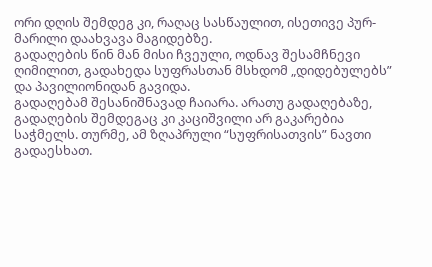ორი დღის შემდეგ კი, რაღაც სასწაულით, ისეთივე პურ-მარილი დაახვავა მაგიდებზე.
გადაღების წინ მან მისი ჩვეული, ოდნავ შესამჩნევი ღიმილით, გადახედა სუფრასთან მსხდომ „დიდებულებს” და პავილიონიდან გავიდა.
გადაღებამ შესანიშნავად ჩაიარა. არათუ გადაღებაზე, გადაღების შემდეგაც კი კაციშვილი არ გაკარებია საჭმელს. თურმე, ამ ზღაპრული “სუფრისათვის” ნავთი გადაესხათ.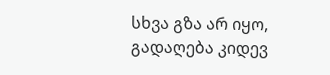სხვა გზა არ იყო, გადაღება კიდევ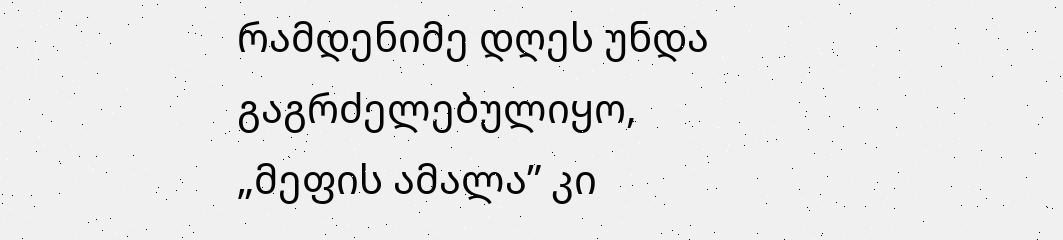რამდენიმე დღეს უნდა გაგრძელებულიყო,
„მეფის ამალა” კი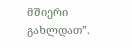მშიერი გახლდათ”.